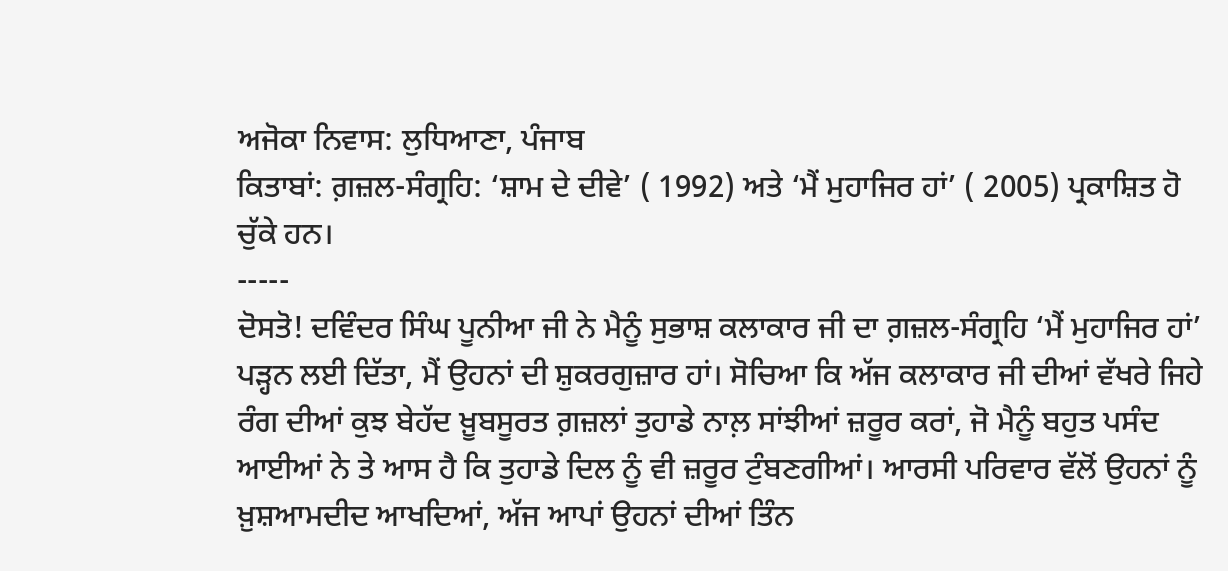ਅਜੋਕਾ ਨਿਵਾਸ: ਲੁਧਿਆਣਾ, ਪੰਜਾਬ
ਕਿਤਾਬਾਂ: ਗ਼ਜ਼ਲ-ਸੰਗ੍ਰਹਿ: ‘ਸ਼ਾਮ ਦੇ ਦੀਵੇ’ ( 1992) ਅਤੇ ‘ਮੈਂ ਮੁਹਾਜਿਰ ਹਾਂ’ ( 2005) ਪ੍ਰਕਾਸ਼ਿਤ ਹੋ ਚੁੱਕੇ ਹਨ।
-----
ਦੋਸਤੋ! ਦਵਿੰਦਰ ਸਿੰਘ ਪੂਨੀਆ ਜੀ ਨੇ ਮੈਨੂੰ ਸੁਭਾਸ਼ ਕਲਾਕਾਰ ਜੀ ਦਾ ਗ਼ਜ਼ਲ-ਸੰਗ੍ਰਹਿ ‘ਮੈਂ ਮੁਹਾਜਿਰ ਹਾਂ’ ਪੜ੍ਹਨ ਲਈ ਦਿੱਤਾ, ਮੈਂ ਉਹਨਾਂ ਦੀ ਸ਼ੁਕਰਗੁਜ਼ਾਰ ਹਾਂ। ਸੋਚਿਆ ਕਿ ਅੱਜ ਕਲਾਕਾਰ ਜੀ ਦੀਆਂ ਵੱਖਰੇ ਜਿਹੇ ਰੰਗ ਦੀਆਂ ਕੁਝ ਬੇਹੱਦ ਖ਼ੂਬਸੂਰਤ ਗ਼ਜ਼ਲਾਂ ਤੁਹਾਡੇ ਨਾਲ਼ ਸਾਂਝੀਆਂ ਜ਼ਰੂਰ ਕਰਾਂ, ਜੋ ਮੈਨੂੰ ਬਹੁਤ ਪਸੰਦ ਆਈਆਂ ਨੇ ਤੇ ਆਸ ਹੈ ਕਿ ਤੁਹਾਡੇ ਦਿਲ ਨੂੰ ਵੀ ਜ਼ਰੂਰ ਟੁੰਬਣਗੀਆਂ। ਆਰਸੀ ਪਰਿਵਾਰ ਵੱਲੋਂ ਉਹਨਾਂ ਨੂੰ ਖ਼ੁਸ਼ਆਮਦੀਦ ਆਖਦਿਆਂ, ਅੱਜ ਆਪਾਂ ਉਹਨਾਂ ਦੀਆਂ ਤਿੰਨ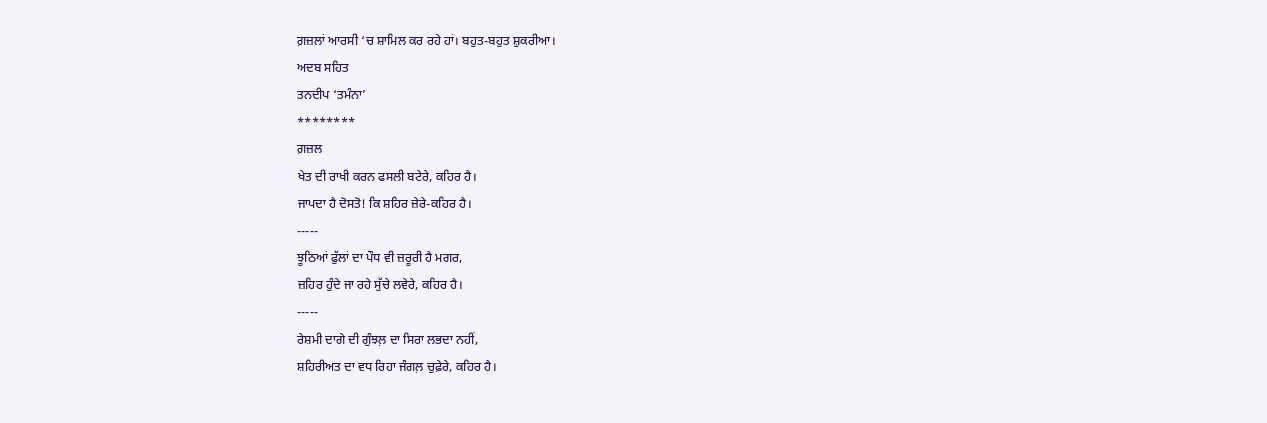ਗ਼ਜ਼ਲਾਂ ਆਰਸੀ ‘ਚ ਸ਼ਾਮਿਲ ਕਰ ਰਹੇ ਹਾਂ। ਬਹੁਤ-ਬਹੁਤ ਸ਼ੁਕਰੀਆ।
ਅਦਬ ਸਹਿਤ
ਤਨਦੀਪ ‘ਤਮੰਨਾ’
********
ਗ਼ਜ਼ਲ
ਖੇਤ ਦੀ ਰਾਖੀ ਕਰਨ ਫਸਲੀ ਬਟੇਰੇ, ਕਹਿਰ ਹੈ।
ਜਾਪਦਾ ਹੈ ਦੋਸਤੋ! ਕਿ ਸ਼ਹਿਰ ਜ਼ੇਰੇ-ਕਹਿਰ ਹੈ।
-----
ਝੂਠਿਆਂ ਫੁੱਲਾਂ ਦਾ ਪੌਧ ਵੀ ਜ਼ਰੂਰੀ ਹੈ ਮਗਰ,
ਜ਼ਹਿਰ ਹੁੰਦੇ ਜਾ ਰਹੇ ਸੁੱਚੇ ਲਵੇਰੇ, ਕਹਿਰ ਹੈ।
-----
ਰੇਸ਼ਮੀ ਦਾਗੇ ਦੀ ਗੁੰਝਲ਼ ਦਾ ਸਿਰਾ ਲਭਦਾ ਨਹੀਂ,
ਸ਼ਹਿਰੀਅਤ ਦਾ ਵਧ ਰਿਹਾ ਜੰਗਲ਼ ਚੁਫ਼ੇਰੇ, ਕਹਿਰ ਹੈ।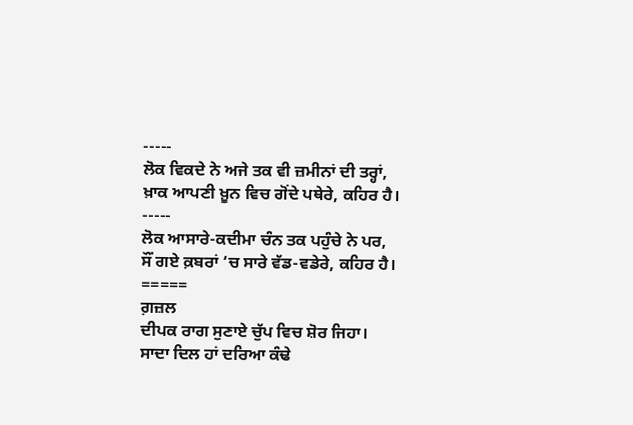-----
ਲੋਕ ਵਿਕਦੇ ਨੇ ਅਜੇ ਤਕ ਵੀ ਜ਼ਮੀਨਾਂ ਦੀ ਤਰ੍ਹਾਂ,
ਖ਼ਾਕ ਆਪਣੀ ਖ਼ੂਨ ਵਿਚ ਗੋਂਦੇ ਪਥੇਰੇ, ਕਹਿਰ ਹੈ।
-----
ਲੋਕ ਆਸਾਰੇ-ਕਦੀਮਾ ਚੰਨ ਤਕ ਪਹੁੰਚੇ ਨੇ ਪਰ,
ਸੌਂ ਗਏ ਕ਼ਬਰਾਂ ‘ਚ ਸਾਰੇ ਵੱਡ-ਵਡੇਰੇ, ਕਹਿਰ ਹੈ।
=====
ਗ਼ਜ਼ਲ
ਦੀਪਕ ਰਾਗ ਸੁਣਾਏ ਚੁੱਪ ਵਿਚ ਸ਼ੋਰ ਜਿਹਾ।
ਸਾਦਾ ਦਿਲ ਹਾਂ ਦਰਿਆ ਕੰਢੇ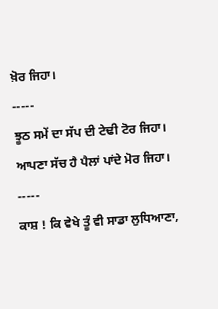ਖ਼ੋਰ ਜਿਹਾ।
-----
ਝੂਠ ਸਮੇਂ ਦਾ ਸੱਪ ਦੀ ਟੇਢੀ ਟੋਰ ਜਿਹਾ।
ਆਪਣਾ ਸੱਚ ਹੈ ਪੈਲਾਂ ਪਾਂਦੇ ਮੋਰ ਜਿਹਾ।
-----
ਕਾਸ਼ ! ਕਿ ਵੇਖੇ ਤੂੰ ਵੀ ਸਾਡਾ ਲੁਧਿਆਣਾ,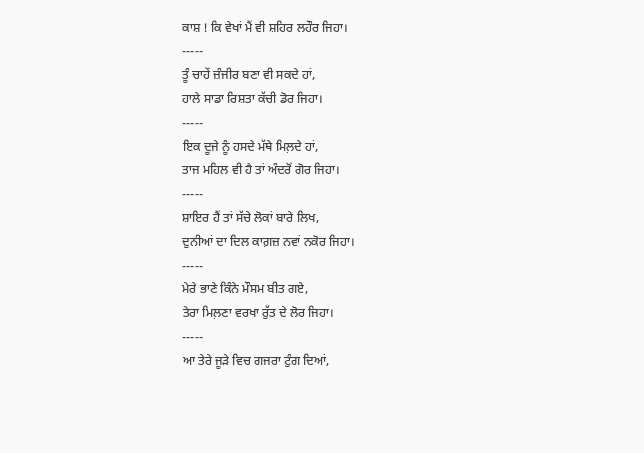ਕਾਸ਼ ! ਕਿ ਵੇਖਾਂ ਮੈਂ ਵੀ ਸ਼ਹਿਰ ਲਹੌਰ ਜਿਹਾ।
-----
ਤੂੰ ਚਾਹੇਂ ਜ਼ੰਜੀਰ ਬਣਾ ਵੀ ਸਕਦੇ ਹਾਂ,
ਹਾਲੇ ਸਾਡਾ ਰਿਸ਼ਤਾ ਕੱਚੀ ਡੋਰ ਜਿਹਾ।
-----
ਇਕ ਦੂਜੇ ਨੂੰ ਹਸਦੇ ਮੱਥੇ ਮਿਲ਼ਦੇ ਹਾਂ,
ਤਾਜ ਮਹਿਲ ਵੀ ਹੈ ਤਾਂ ਅੰਦਰੋਂ ਗੋਰ ਜਿਹਾ।
-----
ਸ਼ਾਇਰ ਹੈਂ ਤਾਂ ਸੱਚੇ ਲੋਕਾਂ ਬਾਰੇ ਲਿਖ,
ਦੁਨੀਆਂ ਦਾ ਦਿਲ ਕਾਗ਼ਜ਼ ਨਵਾਂ ਨਕੋਰ ਜਿਹਾ।
-----
ਮੇਰੇ ਭਾਣੇ ਕਿੰਨੇ ਮੌਸਮ ਬੀਤ ਗਏ,
ਤੇਰਾ ਮਿਲ਼ਣਾ ਵਰਖਾ ਰੁੱਤ ਦੇ ਲੋਰ ਜਿਹਾ।
-----
ਆ ਤੇਰੇ ਜੂੜੇ ਵਿਚ ਗਜਰਾ ਟੁੰਗ ਦਿਆਂ,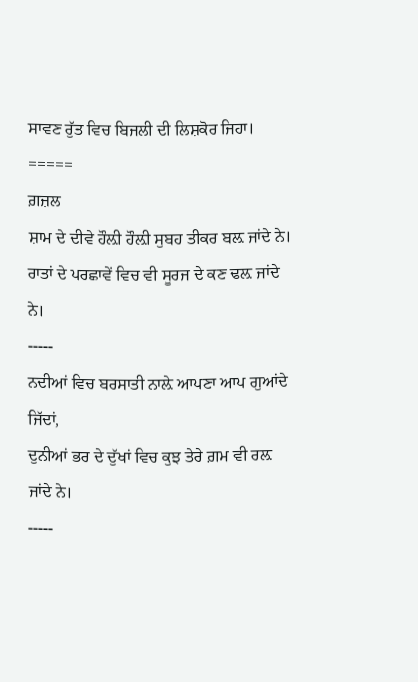ਸਾਵਣ ਰੁੱਤ ਵਿਚ ਬਿਜਲੀ ਦੀ ਲਿਸ਼ਕੋਰ ਜਿਹਾ।
=====
ਗ਼ਜ਼ਲ
ਸ਼ਾਮ ਦੇ ਦੀਵੇ ਹੌਲ਼ੀ ਹੌਲ਼ੀ ਸੁਬਹ ਤੀਕਰ ਬਲ਼ ਜਾਂਦੇ ਨੇ।
ਰਾਤਾਂ ਦੇ ਪਰਛਾਵੇਂ ਵਿਚ ਵੀ ਸੂਰਜ ਦੇ ਕਣ ਢਲ਼ ਜਾਂਦੇ ਨੇ।
-----
ਨਦੀਆਂ ਵਿਚ ਬਰਸਾਤੀ ਨਾਲ਼ੇ ਆਪਣਾ ਆਪ ਗੁਆਂਦੇ ਜਿੱਦਾਂ,
ਦੁਨੀਆਂ ਭਰ ਦੇ ਦੁੱਖਾਂ ਵਿਚ ਕੁਝ ਤੇਰੇ ਗ਼ਮ ਵੀ ਰਲ਼ ਜਾਂਦੇ ਨੇ।
-----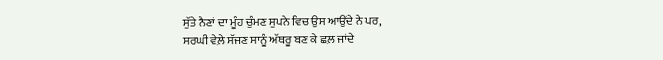ਸੁੱਤੇ ਨੈਣਾਂ ਦਾ ਮੂੰਹ ਚੁੰਮਣ ਸੁਪਨੇ ਵਿਚ ਉਸ ਆਉਂਦੇ ਨੇ ਪਰ,
ਸਰਘੀ ਵੇਲ਼ੇ ਸੱਜਣ ਸਾਨੂੰ ਅੱਥਰੂ ਬਣ ਕੇ ਛਲ਼ ਜਾਂਦੇ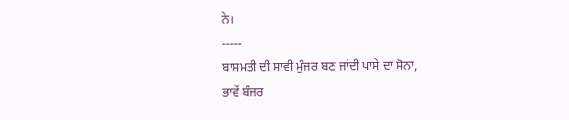ਨੇ।
-----
ਬਾਸਮਤੀ ਦੀ ਸਾਵੀ ਮੁੰਜਰ ਬਣ ਜਾਂਦੀ ਪਾਸੇ ਦਾ ਸੋਨਾ,
ਭਾਵੇਂ ਬੰਜਰ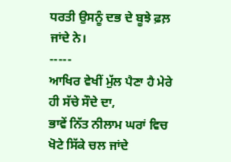ਧਰਤੀ ਉਸਨੂੰ ਦਭ ਦੇ ਬੂਝੇ ਫ਼ਲ਼ ਜਾਂਦੇ ਨੇ।
-----
ਆਖਿਰ ਵੇਖੀਂ ਮੁੱਲ ਪੈਣਾ ਹੈ ਮੇਰੇ ਹੀ ਸੱਚੇ ਸੌਦੇ ਦਾ,
ਭਾਵੇਂ ਨਿੱਤ ਨੀਲਾਮ ਘਰਾਂ ਵਿਚ ਖੋਟੇ ਸਿੱਕੇ ਚਲ ਜਾਂਦੇ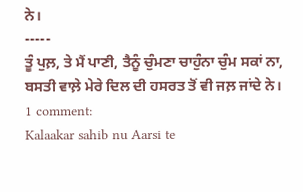ਨੇ।
-----
ਤੂੰ ਪੁਲ਼, ਤੇ ਮੈਂ ਪਾਣੀ, ਤੈਨੂੰ ਚੁੰਮਣਾ ਚਾਹੁੰਨਾ ਚੁੰਮ ਸਕਾਂ ਨਾ,
ਬਸਤੀ ਵਾਲ਼ੇ ਮੇਰੇ ਦਿਲ ਦੀ ਹਸਰਤ ਤੋਂ ਵੀ ਜਲ਼ ਜਾਂਦੇ ਨੇ।
1 comment:
Kalaakar sahib nu Aarsi te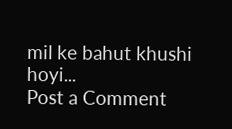mil ke bahut khushi hoyi...
Post a Comment